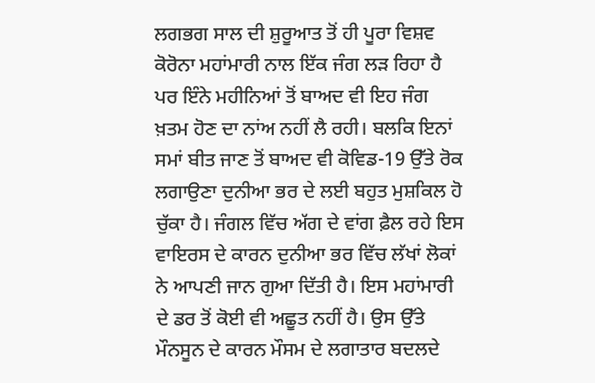ਲਗਭਗ ਸਾਲ ਦੀ ਸ਼ੁਰੂਆਤ ਤੋਂ ਹੀ ਪੂਰਾ ਵਿਸ਼ਵ ਕੋਰੋਨਾ ਮਹਾਂਮਾਰੀ ਨਾਲ ਇੱਕ ਜੰਗ ਲੜ ਰਿਹਾ ਹੈ ਪਰ ਇੰਨੇ ਮਹੀਨਿਆਂ ਤੋਂ ਬਾਅਦ ਵੀ ਇਹ ਜੰਗ ਖ਼ਤਮ ਹੋਣ ਦਾ ਨਾਂਅ ਨਹੀਂ ਲੈ ਰਹੀ। ਬਲਕਿ ਇਨਾਂ ਸਮਾਂ ਬੀਤ ਜਾਣ ਤੋਂ ਬਾਅਦ ਵੀ ਕੋਵਿਡ-19 ਉੱਤੇ ਰੋਕ ਲਗਾਉਣਾ ਦੁਨੀਆ ਭਰ ਦੇ ਲਈ ਬਹੁਤ ਮੁਸ਼ਕਿਲ ਹੋ ਚੁੱਕਾ ਹੈ। ਜੰਗਲ ਵਿੱਚ ਅੱਗ ਦੇ ਵਾਂਗ ਫ਼ੈਲ ਰਹੇ ਇਸ ਵਾਇਰਸ ਦੇ ਕਾਰਨ ਦੁਨੀਆ ਭਰ ਵਿੱਚ ਲੱਖਾਂ ਲੋਕਾਂ ਨੇ ਆਪਣੀ ਜਾਨ ਗੁਆ ਦਿੱਤੀ ਹੈ। ਇਸ ਮਹਾਂਮਾਰੀ ਦੇ ਡਰ ਤੋਂ ਕੋਈ ਵੀ ਅਛੂਤ ਨਹੀਂ ਹੈ। ਉਸ ਉੱਤੇ ਮੌਨਸੂਨ ਦੇ ਕਾਰਨ ਮੌਸਮ ਦੇ ਲਗਾਤਾਰ ਬਦਲਦੇ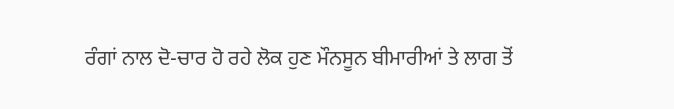ਰੰਗਾਂ ਨਾਲ ਦੋ-ਚਾਰ ਹੋ ਰਹੇ ਲੋਕ ਹੁਣ ਮੌਨਸੂਨ ਬੀਮਾਰੀਆਂ ਤੇ ਲਾਗ ਤੋਂ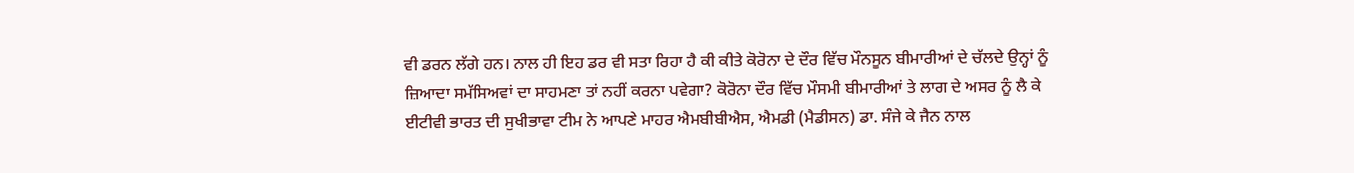ਵੀ ਡਰਨ ਲੱਗੇ ਹਨ। ਨਾਲ ਹੀ ਇਹ ਡਰ ਵੀ ਸਤਾ ਰਿਹਾ ਹੈ ਕੀ ਕੀਤੇ ਕੋਰੋਨਾ ਦੇ ਦੌਰ ਵਿੱਚ ਮੌਨਸੂਨ ਬੀਮਾਰੀਆਂ ਦੇ ਚੱਲਦੇ ਉਨ੍ਹਾਂ ਨੂੰ ਜ਼ਿਆਦਾ ਸਮੱਸਿਅਵਾਂ ਦਾ ਸਾਹਮਣਾ ਤਾਂ ਨਹੀਂ ਕਰਨਾ ਪਵੇਗਾ? ਕੋਰੋਨਾ ਦੌਰ ਵਿੱਚ ਮੌਸਮੀ ਬੀਮਾਰੀਆਂ ਤੇ ਲਾਗ ਦੇ ਅਸਰ ਨੂੰ ਲੈ ਕੇ ਈਟੀਵੀ ਭਾਰਤ ਦੀ ਸੁਖੀਭਾਵਾ ਟੀਮ ਨੇ ਆਪਣੇ ਮਾਹਰ ਐਮਬੀਬੀਐਸ, ਐਮਡੀ (ਮੈਡੀਸਨ) ਡਾ. ਸੰਜੇ ਕੇ ਜੈਨ ਨਾਲ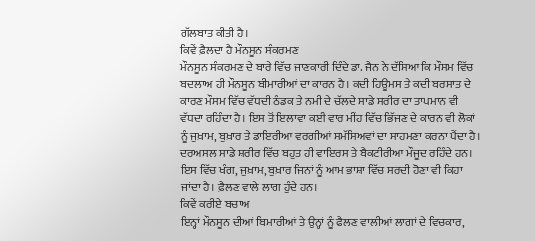ਗੱਲਬਾਤ ਕੀਤੀ ਹੈ।
ਕਿਵੇਂ ਫ਼ੈਲਦਾ ਹੈ ਮੌਨਸੂਨ ਸੰਕਰਮਣ
ਮੌਨਸੂਨ ਸੰਕਰਮਣ ਦੇ ਬਾਰੇ ਵਿੱਚ ਜਾਣਕਾਰੀ ਦਿੰਦੇ ਡਾ. ਜੈਨ ਨੇ ਦੱਸਿਆ ਕਿ ਮੌਸਮ ਵਿੱਚ ਬਦਲਾਅ ਹੀ ਮੌਨਸੂਨ ਬੀਮਾਰੀਆਂ ਦਾ ਕਾਰਨ ਹੈ। ਕਦੀ ਹਿਊਮਸ ਤੇ ਕਦੀ ਬਰਸਾਤ ਦੇ ਕਾਰਣ ਮੌਸਮ ਵਿੱਚ ਵੱਧਦੀ ਠੰਡਕ ਤੇ ਨਮੀ ਦੇ ਚੱਲਦੇ ਸਾਡੇ ਸਰੀਰ ਦਾ ਤਾਪਮਾਨ ਵੀ ਵੱਧਦਾ ਰਹਿੰਦਾ ਹੈ। ਇਸ ਤੋਂ ਇਲਾਵਾ ਕਈ ਵਾਰ ਮੀਂਹ ਵਿੱਚ ਭਿੱਜਣ ਦੇ ਕਾਰਨ ਵੀ ਲੋਕਾਂ ਨੂੰ ਜੁਖ਼ਾਮ, ਬੁਖ਼ਾਰ ਤੇ ਡਾਇਰੀਆ ਵਰਗੀਆਂ ਸਮੱਸਿਅਵਾਂ ਦਾ ਸਾਹਮਣਾ ਕਰਨਾ ਪੈਂਦਾ ਹੈ। ਦਰਅਸਲ ਸਾਡੇ ਸ਼ਰੀਰ ਵਿੱਚ ਬਹੁਤ ਹੀ ਵਾਇਰਸ ਤੇ ਬੈਕਟੀਰੀਆ ਮੌਜੂਦ ਰਹਿੰਦੇ ਹਨ। ਇਸ ਵਿੱਚ ਖੰਗ, ਜੁਖ਼ਾਮ, ਬੁਖ਼ਾਰ ਜਿਨਾਂ ਨੂੰ ਆਮ ਭਾਸ਼ਾ ਵਿੱਚ ਸਰਦੀ ਹੋਣਾ ਵੀ ਕਿਹਾ ਜਾਂਦਾ ਹੈ। ਫ਼ੈਲਣ ਵਾਲੇ ਲਾਗ ਹੁੰਦੇ ਹਨ।
ਕਿਵੇਂ ਕਰੀਏ ਬਚਾਅ
ਇਨ੍ਹਾਂ ਮੌਨਸੂਨ ਦੀਆਂ ਬਿਮਾਰੀਆਂ ਤੇ ਉਨ੍ਹਾਂ ਨੂੰ ਫੈਲਣ ਵਾਲੀਆਂ ਲਾਗਾਂ ਦੇ ਵਿਚਕਾਰ,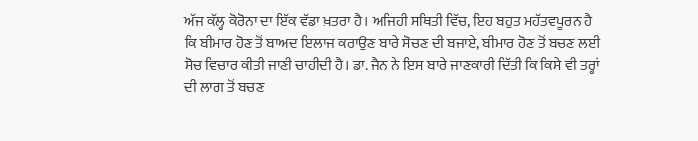ਅੱਜ ਕੱਲ੍ਹ ਕੋਰੋਨਾ ਦਾ ਇੱਕ ਵੱਡਾ ਖ਼ਤਰਾ ਹੈ। ਅਜਿਹੀ ਸਥਿਤੀ ਵਿੱਚ, ਇਹ ਬਹੁਤ ਮਹੱਤਵਪੂਰਨ ਹੈ ਕਿ ਬੀਮਾਰ ਹੋਣ ਤੋਂ ਬਾਅਦ ਇਲਾਜ ਕਰਾਉਣ ਬਾਰੇ ਸੋਚਣ ਦੀ ਬਜਾਏ, ਬੀਮਾਰ ਹੋਣ ਤੋਂ ਬਚਣ ਲਈ ਸੋਚ ਵਿਚਾਰ ਕੀਤੀ ਜਾਣੀ ਚਾਹੀਦੀ ਹੈ। ਡਾ. ਜੈਨ ਨੇ ਇਸ ਬਾਰੇ ਜਾਣਕਾਰੀ ਦਿੱਤੀ ਕਿ ਕਿਸੇ ਵੀ ਤਰ੍ਹਾਂ ਦੀ ਲਾਗ ਤੋਂ ਬਚਣ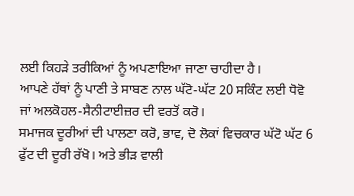ਲਈ ਕਿਹੜੇ ਤਰੀਕਿਆਂ ਨੂੰ ਅਪਣਾਇਆ ਜਾਣਾ ਚਾਹੀਦਾ ਹੈ।
ਆਪਣੇ ਹੱਥਾਂ ਨੂੰ ਪਾਣੀ ਤੇ ਸਾਬਣ ਨਾਲ ਘੱਟੋ-ਘੱਟ 20 ਸਕਿੰਟ ਲਈ ਧੋਵੋ ਜਾਂ ਅਲਕੋਹਲ-ਸੈਨੀਟਾਈਜ਼ਰ ਦੀ ਵਰਤੋਂ ਕਰੋ।
ਸਮਾਜਕ ਦੂਰੀਆਂ ਦੀ ਪਾਲਣਾ ਕਰੋ, ਭਾਵ, ਦੋ ਲੋਕਾਂ ਵਿਚਕਾਰ ਘੱਟੋ ਘੱਟ 6 ਫੁੱਟ ਦੀ ਦੂਰੀ ਰੱਖੋ। ਅਤੇ ਭੀੜ ਵਾਲੀ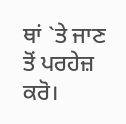ਥਾਂ `ਤੇ ਜਾਣ ਤੋਂ ਪਰਹੇਜ਼ ਕਰੋ।